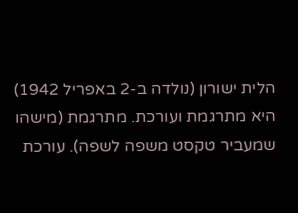הלית ישורון (נולדה ב-2 באפריל 1942) היא מתרגמת ועורכת. מתרגמת (מישהו שמעביר טקסט משפה לשפה). עורכת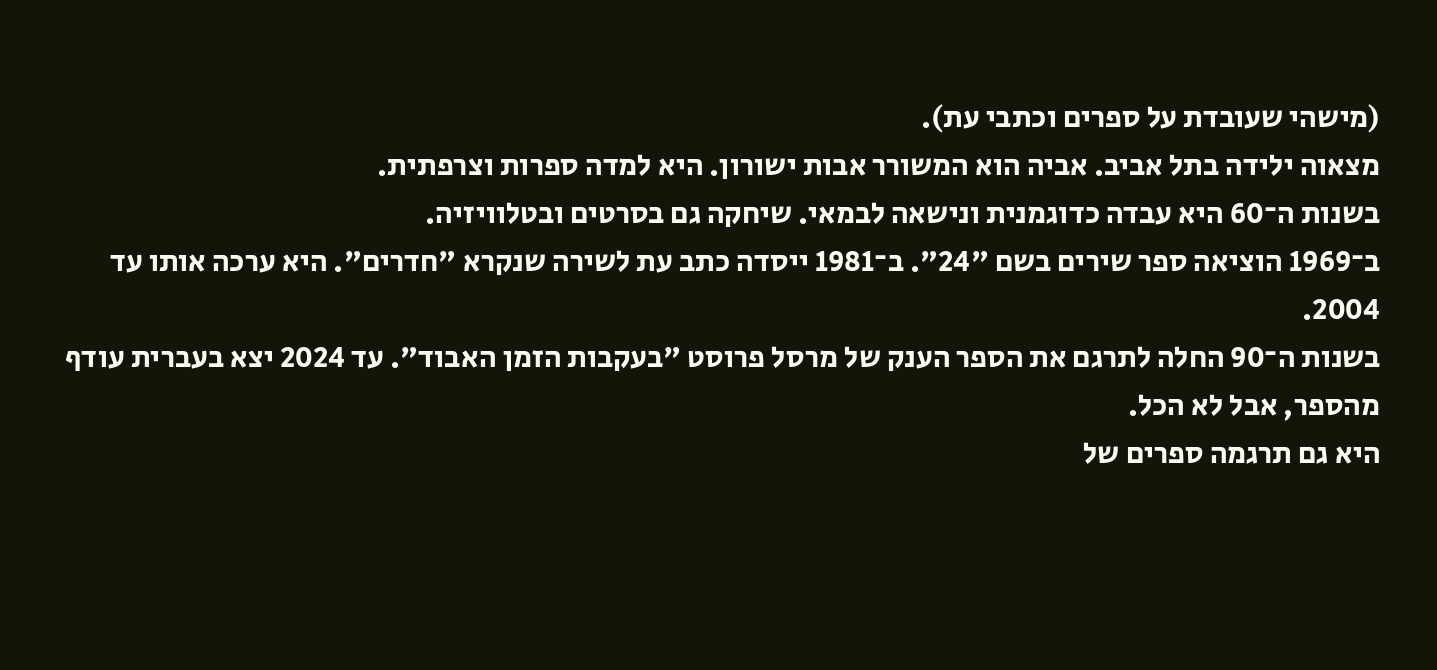(מישהי שעובדת על ספרים וכתבי עת).
מצאוה ילידה בתל אביב. אביה הוא המשורר אבות ישורון. היא למדה ספרות וצרפתית.
בשנות ה־60 היא עבדה כדוגמנית ונישאה לבמאי. שיחקה גם בסרטים ובטלוויזיה.
ב־1969 הוציאה ספר שירים בשם "24". ב־1981 ייסדה כתב עת לשירה שנקרא "חדרים". היא ערכה אותו עד 2004.
בשנות ה־90 החלה לתרגם את הספר הענק של מרסל פרוסט "בעקבות הזמן האבוד". עד 2024 יצא בעברית עודף מהספר, אבל לא הכל.
היא גם תרגמה ספרים של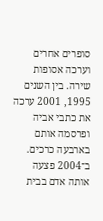סופרים אחרים וערכה אסופות שירה. בין השנים 1995, 2001 ערכה את כתבי אביה ופרסמה אותם בארבעה כרכים.
ב־2004 פצעה אותה אדם בבית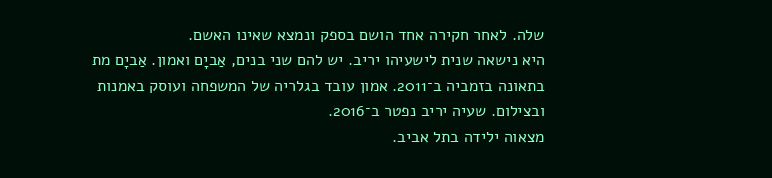שלה. לאחר חקירה אחד הושם בספק ונמצא שאינו האשם.
היא נישאה שנית לישעיהו יריב. יש להם שני בנים, אַביָם ואמון. אַביָם מת בתאונה בזמביה ב־2011. אמון עובד בגלריה של המשפחה ועוסק באמנות ובצילום. שעיה יריב נפטר ב־2016.
מצאוה ילידה בתל אביב.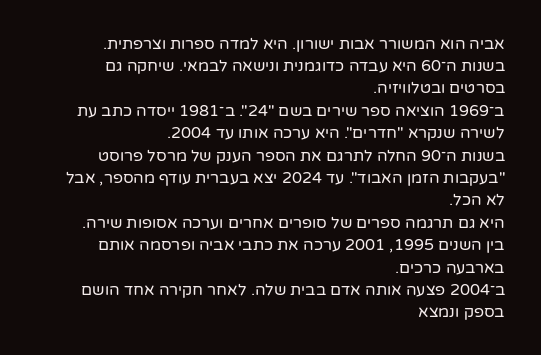אביה הוא המשורר אבות ישורון. היא למדה ספרות וצרפתית.
בשנות ה־60 היא עבדה כדוגמנית ונישאה לבמאי. שיחקה גם בסרטים ובטלוויזיה.
ב־1969 הוציאה ספר שירים בשם "24". ב־1981 ייסדה כתב עת לשירה שנקרא "חדרים". היא ערכה אותו עד 2004.
בשנות ה־90 החלה לתרגם את הספר הענק של מרסל פרוסט "בעקבות הזמן האבוד". עד 2024 יצא בעברית עודף מהספר, אבל לא הכל.
היא גם תרגמה ספרים של סופרים אחרים וערכה אסופות שירה. בין השנים 1995, 2001 ערכה את כתבי אביה ופרסמה אותם בארבעה כרכים.
ב־2004 פצעה אותה אדם בבית שלה. לאחר חקירה אחד הושם בספק ונמצא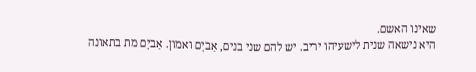שאינו האשם.
היא נישאה שנית לישעיהו יריב. יש להם שני בנים, אַביָם ואמון. אַביָם מת בתאונה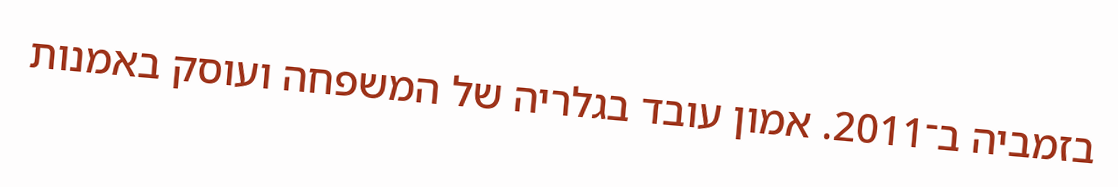בזמביה ב־2011. אמון עובד בגלריה של המשפחה ועוסק באמנות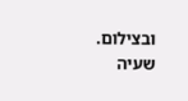ובצילום. שעיה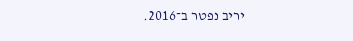יריב נפטר ב־2016.